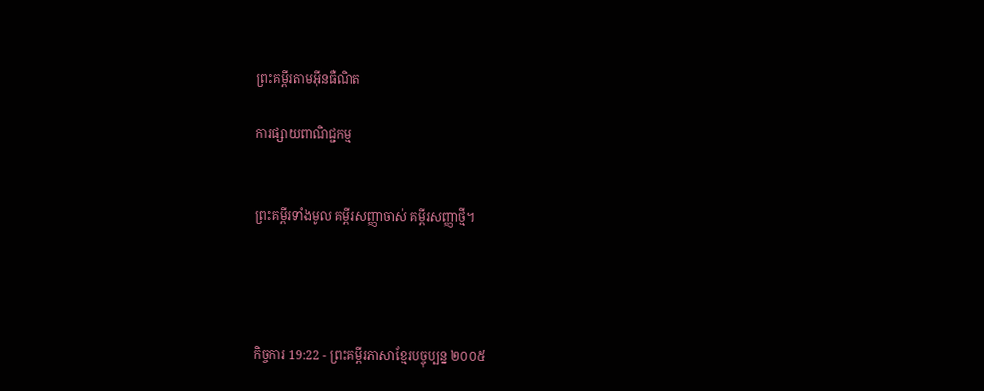ព្រះគម្ពីរតាមអ៊ីនធឺណិត

ការផ្សាយពាណិជ្ជកម្ម


ព្រះគម្ពីរទាំងមូល គម្ពីរសញ្ញាចាស់ គម្ពីរសញ្ញាថ្មី។




កិច្ចការ 19:22 - ព្រះគម្ពីរភាសាខ្មែរបច្ចុប្បន្ន ២០០៥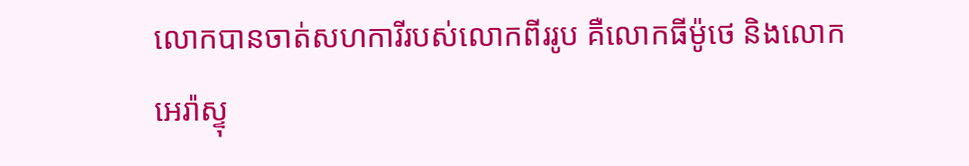លោកបានចាត់សហការីរបស់លោកពីររូប គឺលោកធីម៉ូថេ និងលោកអេរ៉ា‌ស្ទុ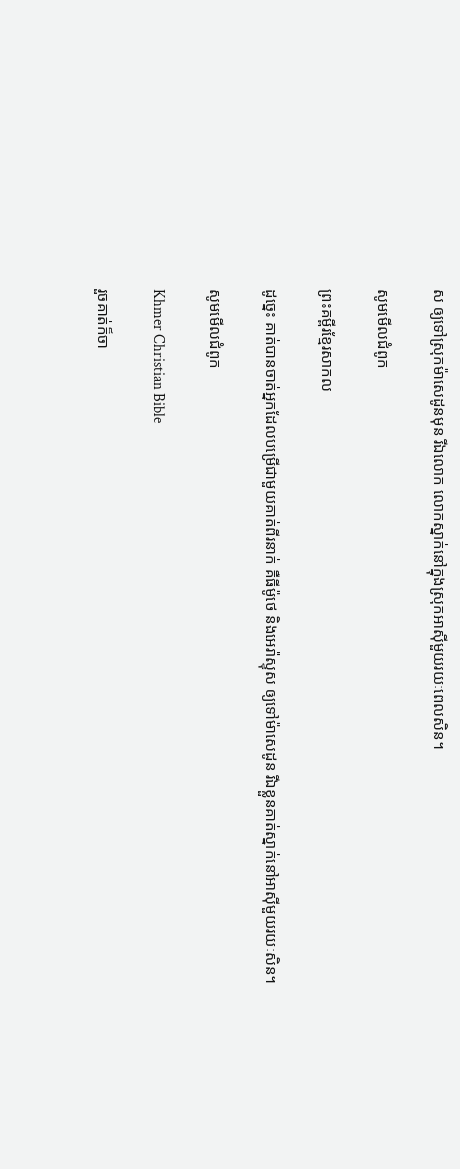ស ឲ្យទៅស្រុកម៉ាសេ‌ដូនមុន រីឯលោក លោកស្នាក់នៅក្នុងស្រុកអាស៊ីមួយរយៈពេលសិន។

សូមមើលជំពូក

ព្រះគម្ពីរខ្មែរសាកល

ដូច្នេះ គាត់បានចាត់អ្នកដែលបម្រើជាមួយគាត់ពីរនាក់ គឺធីម៉ូថេ និងអេរ៉ាស្ទុស ឲ្យទៅម៉ាសេដូន រីឯខ្លួនគាត់ស្នាក់នៅអាស៊ីមួយរយៈសិន។

សូមមើលជំពូក

Khmer Christian Bible

រួចគាត់ក៏ចា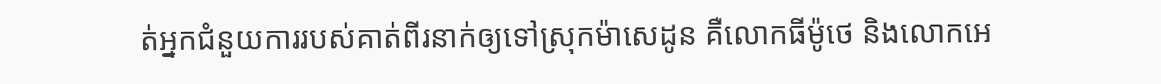ត់អ្នកជំនួយការរបស់គាត់ពីរនាក់ឲ្យទៅស្រុកម៉ាសេដូន គឺលោកធីម៉ូថេ និងលោកអេ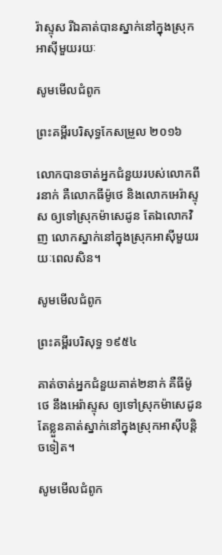រ៉ាស្ទុស រីឯគាត់បានស្នាក់នៅក្នុងស្រុកអាស៊ីមួយរយៈ

សូមមើលជំពូក

ព្រះគម្ពីរបរិសុទ្ធកែសម្រួល ២០១៦

លោកបានចាត់អ្នកជំនួយរបស់លោកពីរនាក់ គឺលោកធីម៉ូថេ និងលោកអេរ៉ា‌ស្ទុស ឲ្យទៅស្រុកម៉ា‌សេដូន តែឯលោកវិញ លោកស្នាក់នៅក្នុងស្រុកអាស៊ីមួយរយៈពេលសិន។

សូមមើលជំពូក

ព្រះគម្ពីរបរិសុទ្ធ ១៩៥៤

គាត់ចាត់អ្នកជំនួយគាត់២នាក់ គឺធីម៉ូថេ នឹងអេរ៉ា‌ស្ទុស ឲ្យទៅស្រុកម៉ាសេដូន តែខ្លួនគាត់ស្នាក់នៅក្នុងស្រុកអាស៊ីបន្តិចទៀត។

សូមមើលជំពូក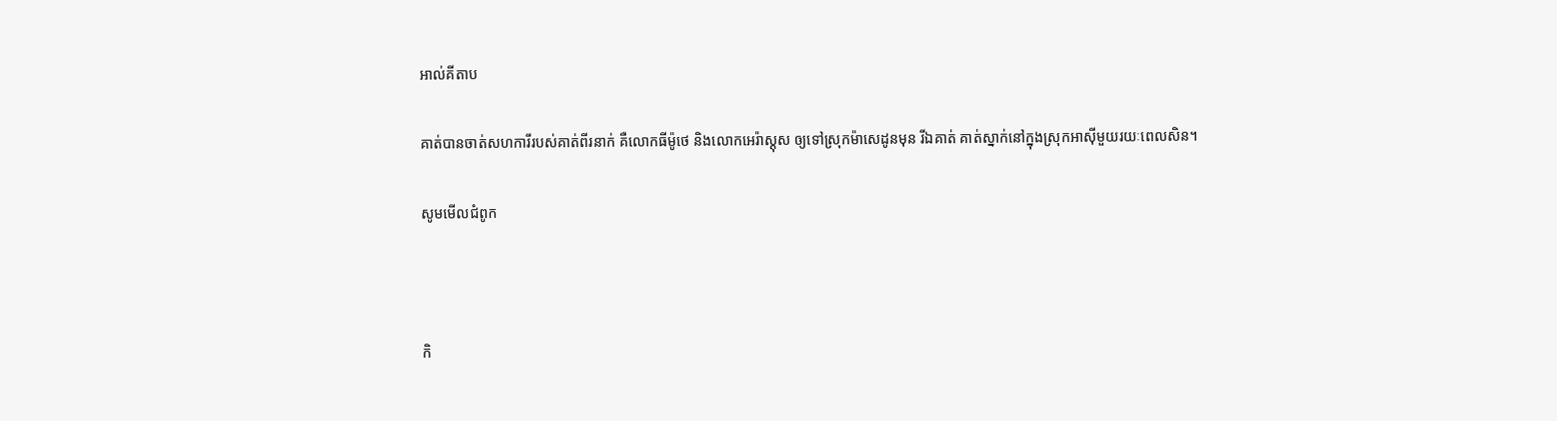អាល់គីតាប

គាត់បានចាត់សហ‌ការីរបស់គាត់ពីរនាក់ គឺលោកធីម៉ូ‌ថេ និងលោកអេរ៉ាស្ដុស ឲ្យទៅស្រុកម៉ាសេដូនមុន រីឯគាត់ គាត់ស្នាក់នៅក្នុងស្រុកអាស៊ីមួយរយៈពេលសិន។

សូមមើលជំពូក



កិ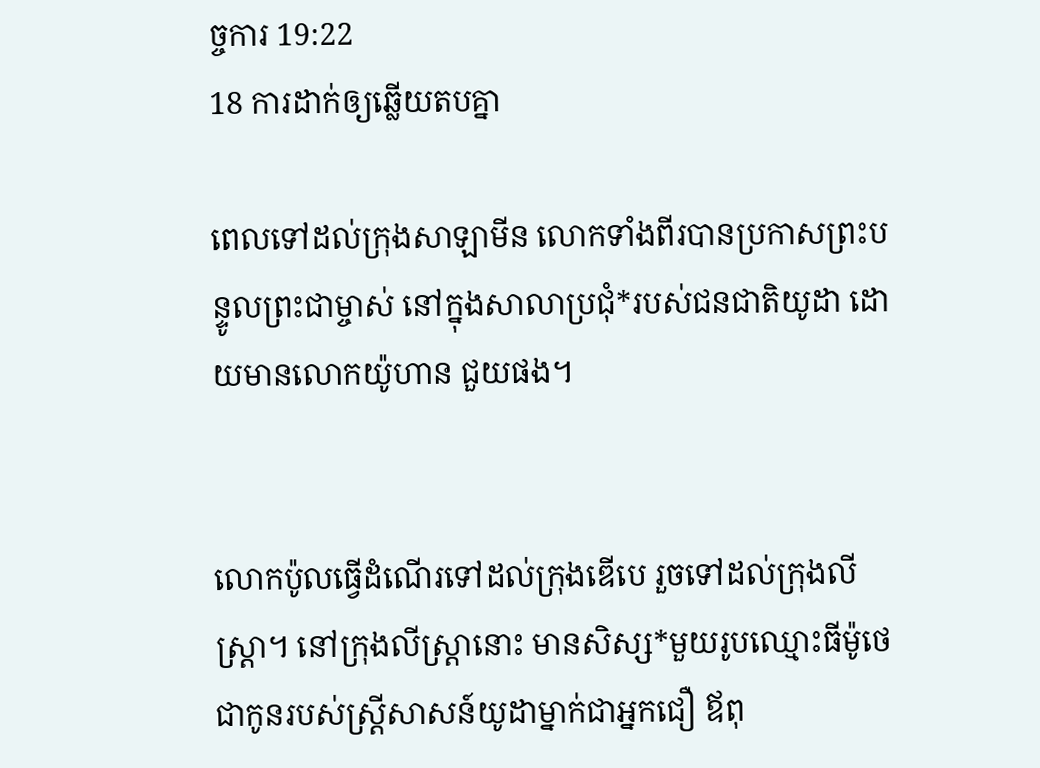ច្ចការ 19:22
18 ការដាក់ឲ្យឆ្លើយតបគ្នា

ពេលទៅដល់ក្រុងសាឡា‌មីន លោកទាំងពីរបានប្រកាសព្រះ‌បន្ទូលព្រះ‌ជាម្ចាស់ នៅក្នុងសាលាប្រជុំ*របស់ជន‌ជាតិយូដា ដោយមានលោកយ៉ូហាន ជួយផង។


លោកប៉ូលធ្វើដំណើរទៅដល់ក្រុងឌើបេ រួចទៅដល់ក្រុងលីស្ដ្រា។ នៅក្រុងលីស្ដ្រានោះ មានសិស្ស*មួយរូបឈ្មោះធីម៉ូថេ ជាកូនរបស់ស្ត្រីសាសន៍យូដាម្នាក់ជាអ្នកជឿ ឪពុ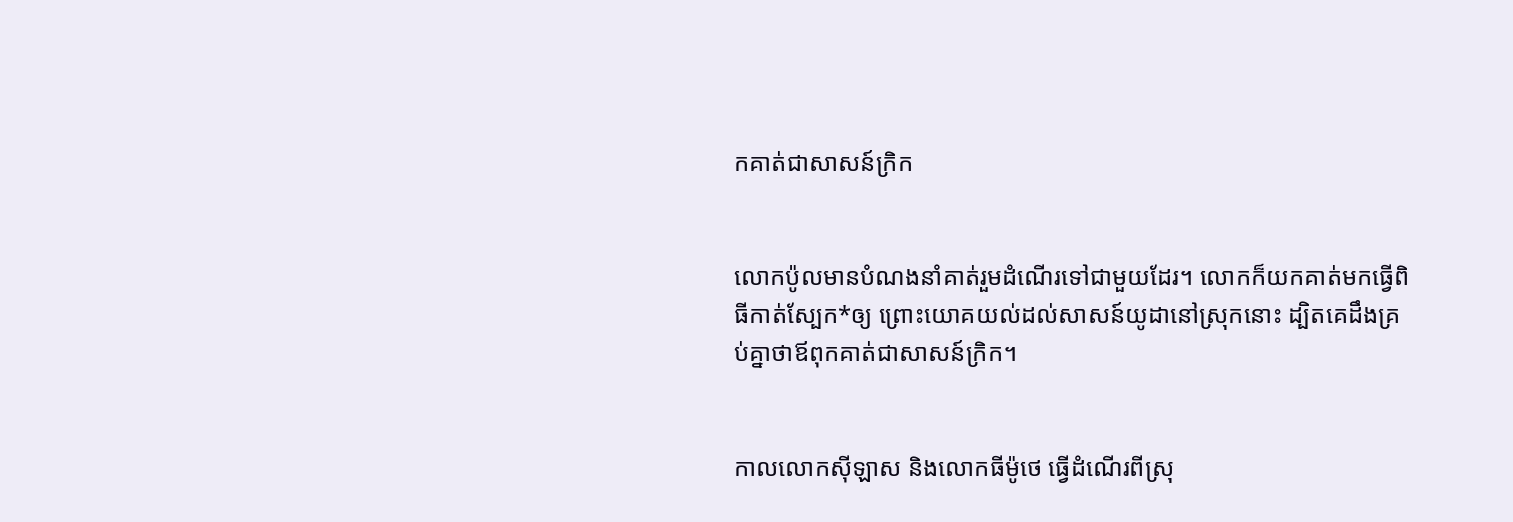កគាត់ជាសាសន៍ក្រិក


លោកប៉ូលមានបំណងនាំគាត់រួមដំណើរទៅជាមួយដែរ។ លោកក៏យកគាត់មកធ្វើពិធីកាត់ស្បែក*ឲ្យ ព្រោះយោគ‌យល់ដល់សាសន៍យូដានៅស្រុកនោះ ដ្បិតគេដឹងគ្រប់គ្នាថាឪពុកគាត់ជាសាសន៍ក្រិក។


កាលលោកស៊ីឡាស និងលោកធីម៉ូថេ ធ្វើដំណើរពីស្រុ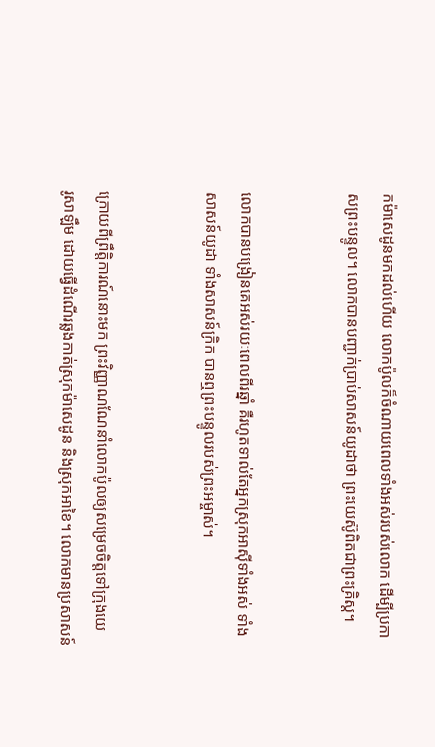កម៉ាសេ‌ដូនមកដល់ហើយ លោកប៉ូលក៏ចំណាយពេលទាំងអស់របស់លោក ដើម្បីប្រកាសព្រះ‌បន្ទូល។ លោកបានបញ្ជាក់ប្រាប់សាសន៍យូដាថា ព្រះ‌យេស៊ូពិតជាព្រះ‌គ្រិស្ត។


លោកបានបង្រៀនគេអស់រយៈពេលពីរឆ្នាំ គឺរហូតទាល់តែអ្នកស្រុកអាស៊ីទាំងអស់ ទាំងសាសន៍យូដា ទាំងសាសន៍ក្រិក បានឮព្រះ‌បន្ទូលរបស់ព្រះ‌អម្ចាស់។


ក្រោយពីព្រឹត្តិ‌ការណ៍នោះមក ព្រះ‌វិញ្ញាណណែ‌នាំលោកប៉ូលឲ្យសម្រេចចិត្តទៅក្រុងយេរូ‌សាឡឹម ដោយធ្វើដំណើរឆ្លងកាត់ស្រុកម៉ាសេ‌ដូន និងស្រុកអាខៃ។ លោកមានប្រសាសន៍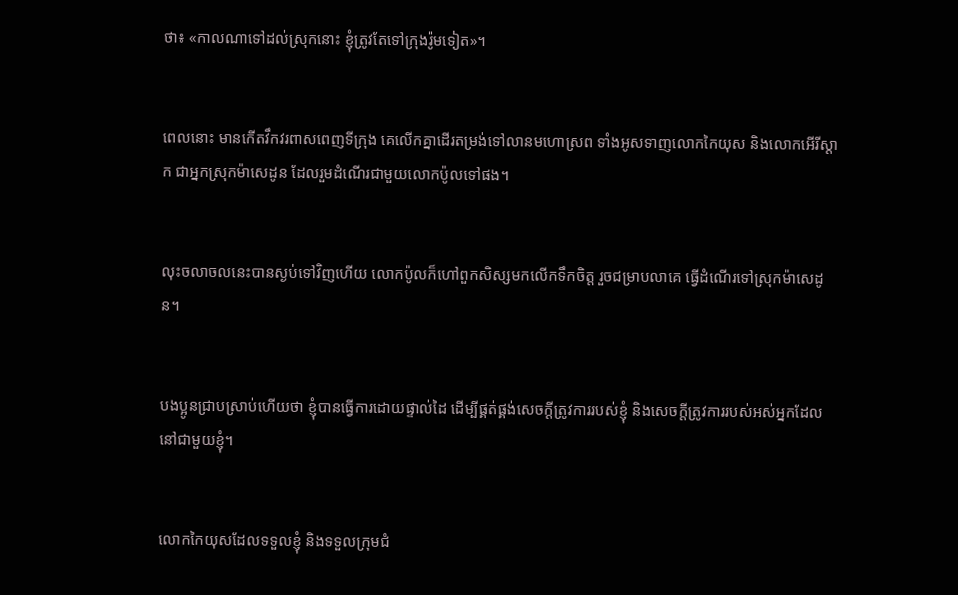ថា៖ «កាលណាទៅដល់ស្រុកនោះ ខ្ញុំត្រូវតែទៅក្រុងរ៉ូមទៀត»។


ពេលនោះ មានកើតវឹក‌វរពាស‌ពេញទីក្រុង គេលើកគ្នាដើរតម្រង់ទៅលានមហោ‌ស្រព ទាំងអូសទាញលោកកៃយុស និងលោកអើរី‌ស្ដាក ជាអ្នកស្រុកម៉ាសេ‌ដូន ដែលរួមដំណើរជាមួយលោកប៉ូលទៅផង។


លុះចលាចលនេះបានស្ងប់ទៅវិញហើយ លោកប៉ូលក៏ហៅពួកសិស្សមកលើកទឹកចិត្ត រួចជម្រាបលាគេ ធ្វើដំណើរទៅស្រុកម៉ាសេ‌ដូន។


បងប្អូនជ្រាបស្រាប់ហើយថា ខ្ញុំបានធ្វើការដោយផ្ទាល់ដៃ ដើម្បីផ្គត់‌ផ្គង់សេចក្ដីត្រូវការរបស់ខ្ញុំ និងសេចក្ដីត្រូវការរបស់អស់អ្នកដែលនៅជាមួយខ្ញុំ។


លោកកៃយុសដែលទទួលខ្ញុំ និងទទួលក្រុម‌ជំ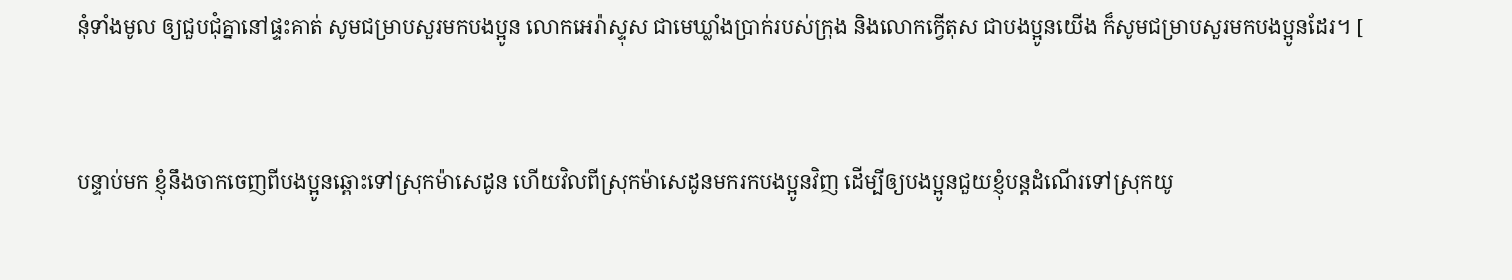នុំទាំងមូល ឲ្យជួប‌ជុំគ្នានៅផ្ទះគាត់ សូមជម្រាបសួរមកបងប្អូន លោកអេរ៉ា‌ស្ទុស ជាមេឃ្លាំងប្រាក់របស់ក្រុង និងលោកក្វើតុស ជាបងប្អូនយើង ក៏សូមជម្រាបសួរមកបងប្អូនដែរ។ [


បន្ទាប់មក ខ្ញុំនឹងចាកចេញពីបងប្អូនឆ្ពោះទៅស្រុកម៉ាសេ‌ដូន ហើយវិលពីស្រុកម៉ាសេ‌ដូនមករកបងប្អូនវិញ ដើម្បីឲ្យបងប្អូនជួយខ្ញុំបន្តដំណើរទៅស្រុកយូ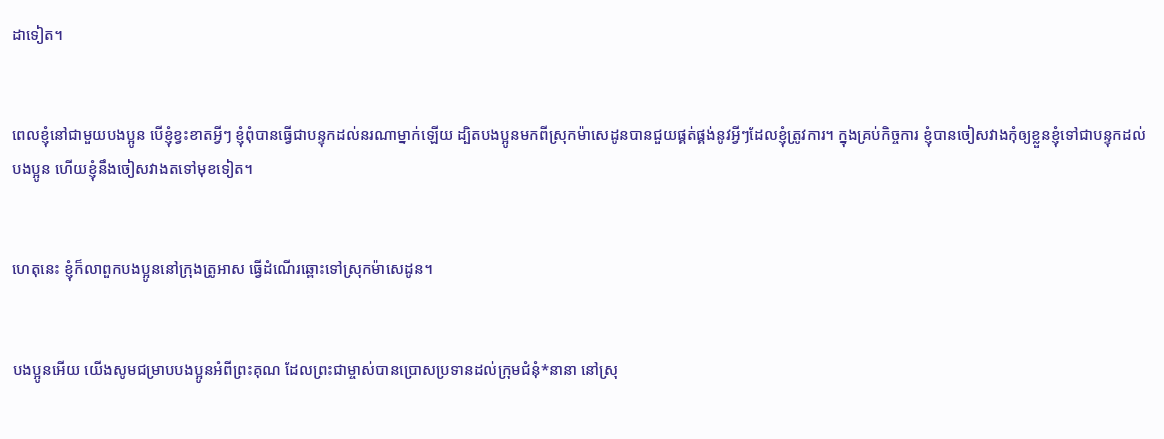ដាទៀត។


ពេលខ្ញុំនៅជាមួយបងប្អូន បើខ្ញុំខ្វះខាតអ្វីៗ ខ្ញុំពុំបានធ្វើជាបន្ទុកដល់នរណាម្នាក់ឡើយ ដ្បិតបងប្អូនមកពីស្រុកម៉ាសេ‌ដូនបានជួយផ្គត់‌ផ្គង់នូវអ្វីៗដែលខ្ញុំត្រូវការ។ ក្នុងគ្រប់កិច្ចការ ខ្ញុំបានចៀស‌វាងកុំឲ្យខ្លួនខ្ញុំទៅជាបន្ទុកដល់បងប្អូន ហើយខ្ញុំនឹងចៀស‌វាងតទៅមុខទៀត។


ហេតុនេះ ខ្ញុំក៏លាពួកបងប្អូននៅក្រុងត្រូអាស ធ្វើដំណើរឆ្ពោះទៅស្រុកម៉ាសេ‌ដូន។


បងប្អូនអើយ យើងសូមជម្រាបបងប្អូនអំពីព្រះ‌គុណ ដែលព្រះ‌ជាម្ចាស់បានប្រោសប្រទានដល់ក្រុម‌ជំនុំ*នានា នៅស្រុ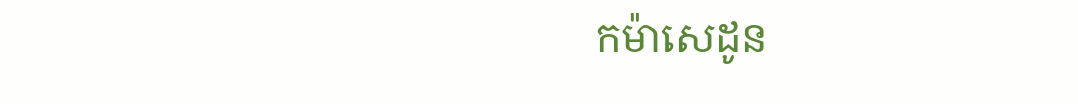កម៉ាសេ‌ដូន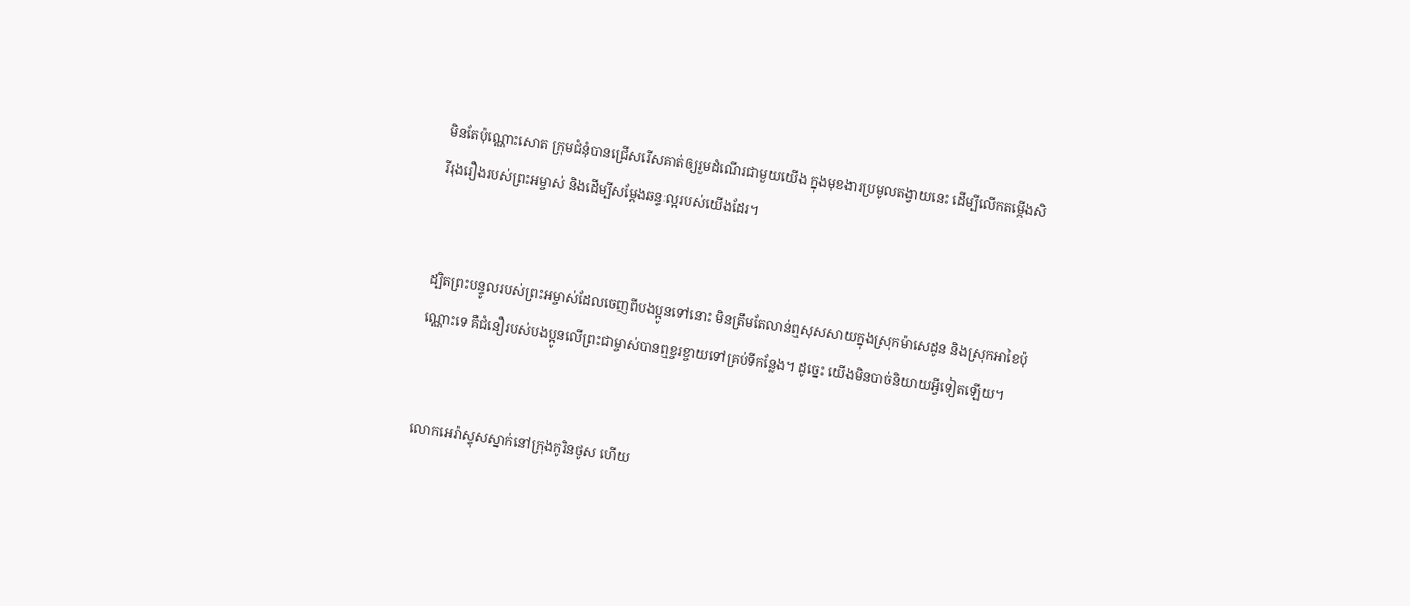មិនតែប៉ុណ្ណោះសោត ក្រុម‌ជំនុំបានជ្រើសរើសគាត់ឲ្យរួមដំណើរជាមួយយើង ក្នុងមុខងារប្រមូលតង្វាយនេះ ដើម្បីលើកតម្កើងសិរី‌រុងរឿងរបស់ព្រះ‌អម្ចាស់ និងដើម្បីសម្តែងឆន្ទៈល្អរបស់យើងដែរ។


ដ្បិតព្រះ‌បន្ទូលរបស់ព្រះ‌អម្ចាស់ដែលចេញពីបងប្អូនទៅនោះ មិនត្រឹមតែលាន់ឮសុស‌សាយក្នុងស្រុកម៉ាសេ‌ដូន និងស្រុកអាខៃប៉ុណ្ណោះទេ គឺជំនឿរបស់បងប្អូនលើព្រះ‌ជាម្ចាស់បានឮខ្ចរ‌ខ្ចាយទៅគ្រប់ទីកន្លែង។ ដូច្នេះ យើងមិនបាច់និយាយអ្វីទៀតឡើយ។


លោកអេរ៉ា‌ស្ទុសស្នាក់នៅក្រុងកូរិនថូស ហើយ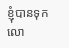ខ្ញុំបានទុកលោ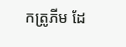កត្រូភីម ដែ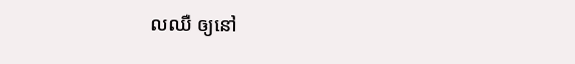លឈឺ ឲ្យនៅ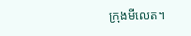ក្រុងមីលេត។